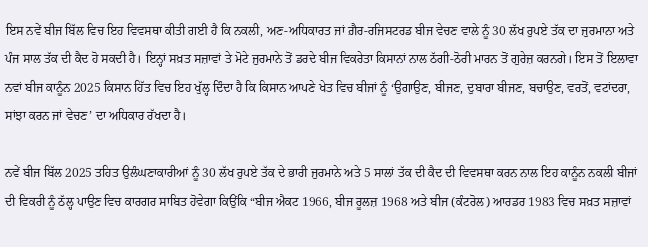ਇਸ ਨਵੇਂ ਬੀਜ ਬਿੱਲ ਵਿਚ ਇਹ ਵਿਵਸਥਾ ਕੀਤੀ ਗਈ ਹੈ ਕਿ ਨਕਲੀ, ਅਣ-ਅਧਿਕਾਰਤ ਜਾਂ ਗ਼ੈਰ-ਰਜਿਸਟਰਡ ਬੀਜ ਵੇਚਣ ਵਾਲੇ ਨੂੰ 30 ਲੱਖ ਰੁਪਏ ਤੱਕ ਦਾ ਜੁਰਮਾਨਾ ਅਤੇ ਪੰਜ ਸਾਲ ਤੱਕ ਦੀ ਕੈਦ ਹੋ ਸਕਦੀ ਹੈ। ਇਨ੍ਹਾਂ ਸਖ਼ਤ ਸਜ਼ਾਵਾਂ ਤੇ ਮੋਟੇ ਜੁਰਮਾਨੇ ਤੋਂ ਡਰਦੇ ਬੀਜ ਵਿਕਰੇਤਾ ਕਿਸਾਨਾਂ ਨਾਲ ਠੱਗੀ-ਠੋਰੀ ਮਾਰਨ ਤੋਂ ਗੁਰੇਜ਼ ਕਰਨਗੇ। ਇਸ ਤੋਂ ਇਲਾਵਾ ਨਵਾਂ ਬੀਜ ਕਾਨੂੰਨ 2025 ਕਿਸਾਨ ਹਿੱਤ ਵਿਚ ਇਹ ਖੁੱਲ੍ਹ ਦਿੰਦਾ ਹੈ ਕਿ ਕਿਸਾਨ ਆਪਣੇ ਖੇਤ ਵਿਚ ਬੀਜਾਂ ਨੂੰ ‘ਉਗਾਉਣ, ਬੀਜਣ, ਦੁਬਾਰਾ ਬੀਜਣ, ਬਚਾਉਣ, ਵਰਤੋਂ, ਵਟਾਂਦਰਾ, ਸਾਂਝਾ ਕਰਨ ਜਾਂ ਵੇਚਣ’ ਦਾ ਅਧਿਕਾਰ ਰੱਖਦਾ ਹੈ।

ਨਵੇਂ ਬੀਜ ਬਿੱਲ 2025 ਤਹਿਤ ਉਲੰਘਣਾਕਾਰੀਆਂ ਨੂੰ 30 ਲੱਖ ਰੁਪਏ ਤੱਕ ਦੇ ਭਾਰੀ ਜੁਰਮਾਨੇ ਅਤੇ 5 ਸਾਲਾਂ ਤੱਕ ਦੀ ਕੈਦ ਦੀ ਵਿਵਸਥਾ ਕਰਨ ਨਾਲ ਇਹ ਕਾਨੂੰਨ ਨਕਲੀ ਬੀਜਾਂ ਦੀ ਵਿਕਰੀ ਨੂੰ ਠੱਲ੍ਹ ਪਾਉਣ ਵਿਚ ਕਾਰਗਰ ਸਾਬਿਤ ਹੋਵੇਗਾ ਕਿਉਂਕਿ “ਬੀਜ ਐਕਟ 1966, ਬੀਜ ਰੂਲਜ਼ 1968 ਅਤੇ ਬੀਜ (ਕੰਟਰੋਲ) ਆਰਡਰ 1983 ਵਿਚ ਸਖ਼ਤ ਸਜ਼ਾਵਾਂ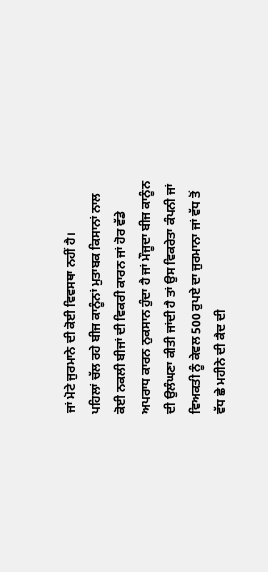ਜਾਂ ਮੋਟੇ ਜੁਰਮਾਨੇ ਦੀ ਕੋਈ ਵਿਵਸਥਾ ਨਹੀਂ ਹੈ।
ਪਹਿਲਾਂ ਚੱਲ ਰਹੇ ਬੀਜ ਕਾਨੂੰਨਾਂ ਮੁਤਾਬਕ ਕਿਸਾਨਾਂ ਨਾਲ ਕੋਈ ਨਕਲੀ ਬੀਜਾਂ ਦੀ ਵਿਕਰੀ ਕਾਰਨ ਜਾਂ ਹੋਰ ਵੱਡੇ ਅਪਰਾਧ ਕਾਰਨ ਨੁਕਸਾਨ ਹੁੰਦਾ ਹੈ ਜਾਂ ਮੌਜੂਦਾ ਬੀਜ ਕਾਨੂੰਨ ਦੀ ਉਲੰਘਣਾ ਕੀਤੀ ਜਾਂਦੀ ਹੈ ਤਾਂ ਉਸ ਵਿਕਰੇਤਾ ਕੰਪਨੀ ਜਾਂ ਵਿਅਕਤੀ ਨੂੰ ਕੇਵਲ 500 ਰੁਪਏ ਦਾ ਜੁਰਮਾਨਾ ਜਾਂ ਵੱਧ ਤੋਂ ਵੱਧ ਛੇ ਮਹੀਨੇ ਦੀ ਕੈਦ ਦੀ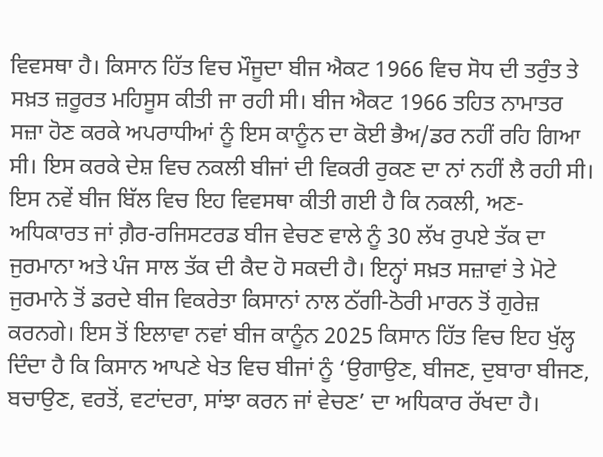ਵਿਵਸਥਾ ਹੈ। ਕਿਸਾਨ ਹਿੱਤ ਵਿਚ ਮੌਜੂਦਾ ਬੀਜ ਐਕਟ 1966 ਵਿਚ ਸੋਧ ਦੀ ਤਰੁੰਤ ਤੇ ਸਖ਼ਤ ਜ਼ਰੂਰਤ ਮਹਿਸੂਸ ਕੀਤੀ ਜਾ ਰਹੀ ਸੀ। ਬੀਜ ਐਕਟ 1966 ਤਹਿਤ ਨਾਮਾਤਰ ਸਜ਼ਾ ਹੋਣ ਕਰਕੇ ਅਪਰਾਧੀਆਂ ਨੂੰ ਇਸ ਕਾਨੂੰਨ ਦਾ ਕੋਈ ਭੈਅ/ਡਰ ਨਹੀਂ ਰਹਿ ਗਿਆ ਸੀ। ਇਸ ਕਰਕੇ ਦੇਸ਼ ਵਿਚ ਨਕਲੀ ਬੀਜਾਂ ਦੀ ਵਿਕਰੀ ਰੁਕਣ ਦਾ ਨਾਂ ਨਹੀਂ ਲੈ ਰਹੀ ਸੀ।
ਇਸ ਨਵੇਂ ਬੀਜ ਬਿੱਲ ਵਿਚ ਇਹ ਵਿਵਸਥਾ ਕੀਤੀ ਗਈ ਹੈ ਕਿ ਨਕਲੀ, ਅਣ-ਅਧਿਕਾਰਤ ਜਾਂ ਗ਼ੈਰ-ਰਜਿਸਟਰਡ ਬੀਜ ਵੇਚਣ ਵਾਲੇ ਨੂੰ 30 ਲੱਖ ਰੁਪਏ ਤੱਕ ਦਾ ਜੁਰਮਾਨਾ ਅਤੇ ਪੰਜ ਸਾਲ ਤੱਕ ਦੀ ਕੈਦ ਹੋ ਸਕਦੀ ਹੈ। ਇਨ੍ਹਾਂ ਸਖ਼ਤ ਸਜ਼ਾਵਾਂ ਤੇ ਮੋਟੇ ਜੁਰਮਾਨੇ ਤੋਂ ਡਰਦੇ ਬੀਜ ਵਿਕਰੇਤਾ ਕਿਸਾਨਾਂ ਨਾਲ ਠੱਗੀ-ਠੋਰੀ ਮਾਰਨ ਤੋਂ ਗੁਰੇਜ਼ ਕਰਨਗੇ। ਇਸ ਤੋਂ ਇਲਾਵਾ ਨਵਾਂ ਬੀਜ ਕਾਨੂੰਨ 2025 ਕਿਸਾਨ ਹਿੱਤ ਵਿਚ ਇਹ ਖੁੱਲ੍ਹ ਦਿੰਦਾ ਹੈ ਕਿ ਕਿਸਾਨ ਆਪਣੇ ਖੇਤ ਵਿਚ ਬੀਜਾਂ ਨੂੰ ‘ਉਗਾਉਣ, ਬੀਜਣ, ਦੁਬਾਰਾ ਬੀਜਣ, ਬਚਾਉਣ, ਵਰਤੋਂ, ਵਟਾਂਦਰਾ, ਸਾਂਝਾ ਕਰਨ ਜਾਂ ਵੇਚਣ’ ਦਾ ਅਧਿਕਾਰ ਰੱਖਦਾ ਹੈ।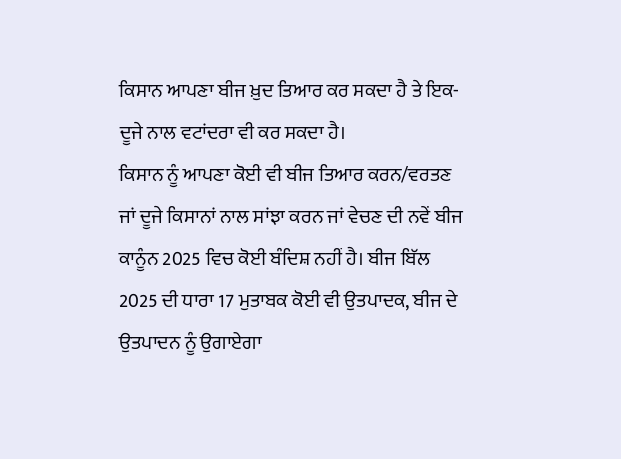ਕਿਸਾਨ ਆਪਣਾ ਬੀਜ ਖ਼ੁਦ ਤਿਆਰ ਕਰ ਸਕਦਾ ਹੈ ਤੇ ਇਕ-ਦੂਜੇ ਨਾਲ ਵਟਾਂਦਰਾ ਵੀ ਕਰ ਸਕਦਾ ਹੈ।
ਕਿਸਾਨ ਨੂੰ ਆਪਣਾ ਕੋਈ ਵੀ ਬੀਜ ਤਿਆਰ ਕਰਨ/ਵਰਤਣ ਜਾਂ ਦੂਜੇ ਕਿਸਾਨਾਂ ਨਾਲ ਸਾਂਝਾ ਕਰਨ ਜਾਂ ਵੇਚਣ ਦੀ ਨਵੇਂ ਬੀਜ ਕਾਨੂੰਨ 2025 ਵਿਚ ਕੋਈ ਬੰਦਿਸ਼ ਨਹੀਂ ਹੈ। ਬੀਜ ਬਿੱਲ 2025 ਦੀ ਧਾਰਾ 17 ਮੁਤਾਬਕ ਕੋਈ ਵੀ ਉਤਪਾਦਕ, ਬੀਜ ਦੇ ਉਤਪਾਦਨ ਨੂੰ ਉਗਾਏਗਾ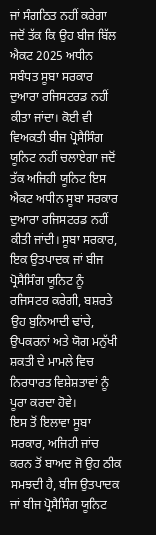ਜਾਂ ਸੰਗਠਿਤ ਨਹੀਂ ਕਰੇਗਾ ਜਦੋਂ ਤੱਕ ਕਿ ਉਹ ਬੀਜ ਬਿੱਲ ਐਕਟ 2025 ਅਧੀਨ ਸਬੰਧਤ ਸੂਬਾ ਸਰਕਾਰ ਦੁਆਰਾ ਰਜਿਸਟਰਡ ਨਹੀਂ ਕੀਤਾ ਜਾਂਦਾ। ਕੋਈ ਵੀ ਵਿਅਕਤੀ ਬੀਜ ਪ੍ਰੋਸੈਸਿੰਗ ਯੂਨਿਟ ਨਹੀਂ ਚਲਾਏਗਾ ਜਦੋਂ ਤੱਕ ਅਜਿਹੀ ਯੂਨਿਟ ਇਸ ਐਕਟ ਅਧੀਨ ਸੂਬਾ ਸਰਕਾਰ ਦੁਆਰਾ ਰਜਿਸਟਰਡ ਨਹੀਂ ਕੀਤੀ ਜਾਂਦੀ। ਸੂਬਾ ਸਰਕਾਰ, ਇਕ ਉਤਪਾਦਕ ਜਾਂ ਬੀਜ ਪ੍ਰੋਸੈਸਿੰਗ ਯੂਨਿਟ ਨੂੰ ਰਜਿਸਟਰ ਕਰੇਗੀ, ਬਸ਼ਰਤੇ ਉਹ ਬੁਨਿਆਦੀ ਢਾਂਚੇ, ਉਪਕਰਨਾਂ ਅਤੇ ਯੋਗ ਮਨੁੱਖੀ ਸ਼ਕਤੀ ਦੇ ਮਾਮਲੇ ਵਿਚ ਨਿਰਧਾਰਤ ਵਿਸ਼ੇਸ਼ਤਾਵਾਂ ਨੂੰ ਪੂਰਾ ਕਰਦਾ ਹੋਵੇ।
ਇਸ ਤੋਂ ਇਲਾਵਾ ਸੂਬਾ ਸਰਕਾਰ, ਅਜਿਹੀ ਜਾਂਚ ਕਰਨ ਤੋਂ ਬਾਅਦ ਜੋ ਉਹ ਠੀਕ ਸਮਝਦੀ ਹੈ, ਬੀਜ ਉਤਪਾਦਕ ਜਾਂ ਬੀਜ ਪ੍ਰੋਸੈਸਿੰਗ ਯੂਨਿਟ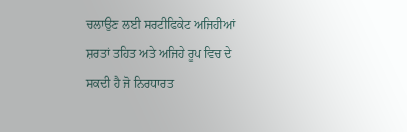ਚਲਾਉਣ ਲਈ ਸਰਟੀਫਿਕੇਟ ਅਜਿਹੀਆਂ ਸ਼ਰਤਾਂ ਤਹਿਤ ਅਤੇ ਅਜਿਹੇ ਰੂਪ ਵਿਚ ਦੇ ਸਕਦੀ ਹੈ ਜੋ ਨਿਰਧਾਰਤ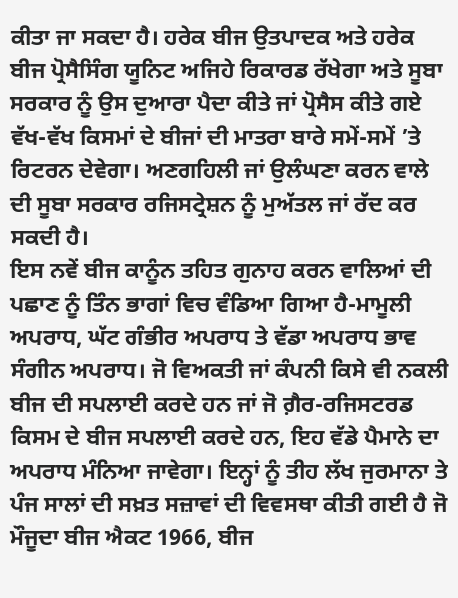ਕੀਤਾ ਜਾ ਸਕਦਾ ਹੈ। ਹਰੇਕ ਬੀਜ ਉਤਪਾਦਕ ਅਤੇ ਹਰੇਕ ਬੀਜ ਪ੍ਰੋਸੈਸਿੰਗ ਯੂਨਿਟ ਅਜਿਹੇ ਰਿਕਾਰਡ ਰੱਖੇਗਾ ਅਤੇ ਸੂਬਾ ਸਰਕਾਰ ਨੂੰ ਉਸ ਦੁਆਰਾ ਪੈਦਾ ਕੀਤੇ ਜਾਂ ਪ੍ਰੋਸੈਸ ਕੀਤੇ ਗਏ ਵੱਖ-ਵੱਖ ਕਿਸਮਾਂ ਦੇ ਬੀਜਾਂ ਦੀ ਮਾਤਰਾ ਬਾਰੇ ਸਮੇਂ-ਸਮੇਂ ’ਤੇ ਰਿਟਰਨ ਦੇਵੇਗਾ। ਅਣਗਹਿਲੀ ਜਾਂ ਉਲੰਘਣਾ ਕਰਨ ਵਾਲੇ ਦੀ ਸੂਬਾ ਸਰਕਾਰ ਰਜਿਸਟ੍ਰੇਸ਼ਨ ਨੂੰ ਮੁਅੱਤਲ ਜਾਂ ਰੱਦ ਕਰ ਸਕਦੀ ਹੈ।
ਇਸ ਨਵੇਂ ਬੀਜ ਕਾਨੂੰਨ ਤਹਿਤ ਗੁਨਾਹ ਕਰਨ ਵਾਲਿਆਂ ਦੀ ਪਛਾਣ ਨੂੰ ਤਿੰਨ ਭਾਗਾਂ ਵਿਚ ਵੰਡਿਆ ਗਿਆ ਹੈ-ਮਾਮੂਲੀ ਅਪਰਾਧ, ਘੱਟ ਗੰਭੀਰ ਅਪਰਾਧ ਤੇ ਵੱਡਾ ਅਪਰਾਧ ਭਾਵ ਸੰਗੀਨ ਅਪਰਾਧ। ਜੋ ਵਿਅਕਤੀ ਜਾਂ ਕੰਪਨੀ ਕਿਸੇ ਵੀ ਨਕਲੀ ਬੀਜ ਦੀ ਸਪਲਾਈ ਕਰਦੇ ਹਨ ਜਾਂ ਜੋ ਗ਼ੈਰ-ਰਜਿਸਟਰਡ ਕਿਸਮ ਦੇ ਬੀਜ ਸਪਲਾਈ ਕਰਦੇ ਹਨ, ਇਹ ਵੱਡੇ ਪੈਮਾਨੇ ਦਾ ਅਪਰਾਧ ਮੰਨਿਆ ਜਾਵੇਗਾ। ਇਨ੍ਹਾਂ ਨੂੰ ਤੀਹ ਲੱਖ ਜੁਰਮਾਨਾ ਤੇ ਪੰਜ ਸਾਲਾਂ ਦੀ ਸਖ਼ਤ ਸਜ਼ਾਵਾਂ ਦੀ ਵਿਵਸਥਾ ਕੀਤੀ ਗਈ ਹੈ ਜੋ ਮੌਜੂਦਾ ਬੀਜ ਐਕਟ 1966, ਬੀਜ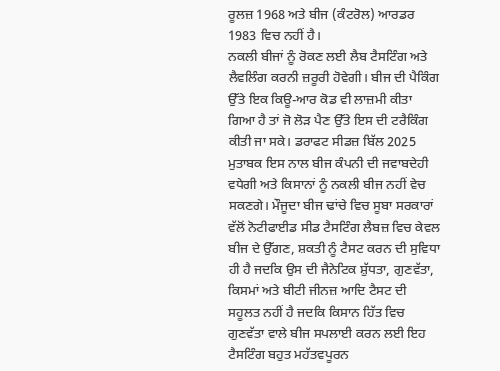ਰੂਲਜ਼ 1968 ਅਤੇ ਬੀਜ (ਕੰਟਰੋਲ) ਆਰਡਰ 1983 ਵਿਚ ਨਹੀਂ ਹੈ।
ਨਕਲੀ ਬੀਜਾਂ ਨੂੰ ਰੋਕਣ ਲਈ ਲੈਬ ਟੈਸਟਿੰਗ ਅਤੇ ਲੈਵਲਿੰਗ ਕਰਨੀ ਜ਼ਰੂਰੀ ਹੋਵੇਗੀ। ਬੀਜ ਦੀ ਪੈਕਿੰਗ ਉੱਤੇ ਇਕ ਕਿਊ-ਆਰ ਕੋਡ ਵੀ ਲਾਜ਼ਮੀ ਕੀਤਾ ਗਿਆ ਹੈ ਤਾਂ ਜੋ ਲੋੜ ਪੈਣ ਉੱਤੇ ਇਸ ਦੀ ਟਰੈਕਿੰਗ ਕੀਤੀ ਜਾ ਸਕੇ। ਡਰਾਫਟ ਸੀਡਜ਼ ਬਿੱਲ 2025 ਮੁਤਾਬਕ ਇਸ ਨਾਲ ਬੀਜ ਕੰਪਨੀ ਦੀ ਜਵਾਬਦੇਹੀ ਵਧੇਗੀ ਅਤੇ ਕਿਸਾਨਾਂ ਨੂੰ ਨਕਲੀ ਬੀਜ ਨਹੀਂ ਵੇਚ ਸਕਣਗੇ। ਮੌਜੂਦਾ ਬੀਜ ਢਾਂਚੇ ਵਿਚ ਸੂਬਾ ਸਰਕਾਰਾਂ ਵੱਲੋਂ ਨੋਟੀਫਾਈਡ ਸੀਡ ਟੈਸਟਿੰਗ ਲੈਬਜ਼ ਵਿਚ ਕੇਵਲ ਬੀਜ ਦੇ ਉੱਗਣ, ਸ਼ਕਤੀ ਨੂੰ ਟੈਸਟ ਕਰਨ ਦੀ ਸੁਵਿਧਾ ਹੀ ਹੈ ਜਦਕਿ ਉਸ ਦੀ ਜੈਨੇਟਿਕ ਸ਼ੁੱਧਤਾ, ਗੁਣਵੱਤਾ, ਕਿਸਮਾਂ ਅਤੇ ਬੀਟੀ ਜੀਨਜ਼ ਆਦਿ ਟੈਸਟ ਦੀ ਸਹੂਲਤ ਨਹੀਂ ਹੈ ਜਦਕਿ ਕਿਸਾਨ ਹਿੱਤ ਵਿਚ ਗੁਣਵੱਤਾ ਵਾਲੇ ਬੀਜ ਸਪਲਾਈ ਕਰਨ ਲਈ ਇਹ ਟੈਸਟਿੰਗ ਬਹੁਤ ਮਹੱਤਵਪੂਰਨ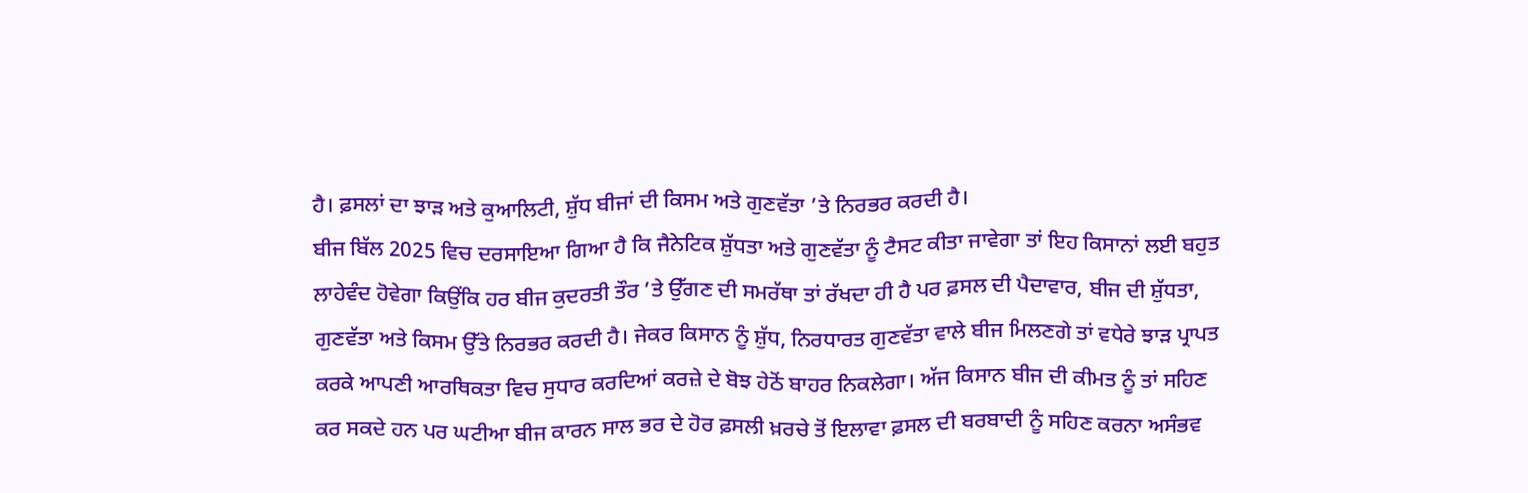ਹੈ। ਫ਼ਸਲਾਂ ਦਾ ਝਾੜ ਅਤੇ ਕੁਆਲਿਟੀ, ਸ਼ੁੱਧ ਬੀਜਾਂ ਦੀ ਕਿਸਮ ਅਤੇ ਗੁਣਵੱਤਾ ’ਤੇ ਨਿਰਭਰ ਕਰਦੀ ਹੈ।
ਬੀਜ ਬਿੱਲ 2025 ਵਿਚ ਦਰਸਾਇਆ ਗਿਆ ਹੈ ਕਿ ਜੈਨੇਟਿਕ ਸ਼ੁੱਧਤਾ ਅਤੇ ਗੁਣਵੱਤਾ ਨੂੰ ਟੈਸਟ ਕੀਤਾ ਜਾਵੇਗਾ ਤਾਂ ਇਹ ਕਿਸਾਨਾਂ ਲਈ ਬਹੁਤ ਲਾਹੇਵੰਦ ਹੋਵੇਗਾ ਕਿਉਂਕਿ ਹਰ ਬੀਜ ਕੁਦਰਤੀ ਤੌਰ ’ਤੇ ਉੱਗਣ ਦੀ ਸਮਰੱਥਾ ਤਾਂ ਰੱਖਦਾ ਹੀ ਹੈ ਪਰ ਫ਼ਸਲ ਦੀ ਪੈਦਾਵਾਰ, ਬੀਜ ਦੀ ਸ਼ੁੱਧਤਾ, ਗੁਣਵੱਤਾ ਅਤੇ ਕਿਸਮ ਉੱਤੇ ਨਿਰਭਰ ਕਰਦੀ ਹੈ। ਜੇਕਰ ਕਿਸਾਨ ਨੂੰ ਸ਼ੁੱਧ, ਨਿਰਧਾਰਤ ਗੁਣਵੱਤਾ ਵਾਲੇ ਬੀਜ ਮਿਲਣਗੇ ਤਾਂ ਵਧੇਰੇ ਝਾੜ ਪ੍ਰਾਪਤ ਕਰਕੇ ਆਪਣੀ ਆਰਥਿਕਤਾ ਵਿਚ ਸੁਧਾਰ ਕਰਦਿਆਂ ਕਰਜ਼ੇ ਦੇ ਬੋਝ ਹੇਠੋਂ ਬਾਹਰ ਨਿਕਲੇਗਾ। ਅੱਜ ਕਿਸਾਨ ਬੀਜ ਦੀ ਕੀਮਤ ਨੂੰ ਤਾਂ ਸਹਿਣ ਕਰ ਸਕਦੇ ਹਨ ਪਰ ਘਟੀਆ ਬੀਜ ਕਾਰਨ ਸਾਲ ਭਰ ਦੇ ਹੋਰ ਫ਼ਸਲੀ ਖ਼ਰਚੇ ਤੋਂ ਇਲਾਵਾ ਫ਼ਸਲ ਦੀ ਬਰਬਾਦੀ ਨੂੰ ਸਹਿਣ ਕਰਨਾ ਅਸੰਭਵ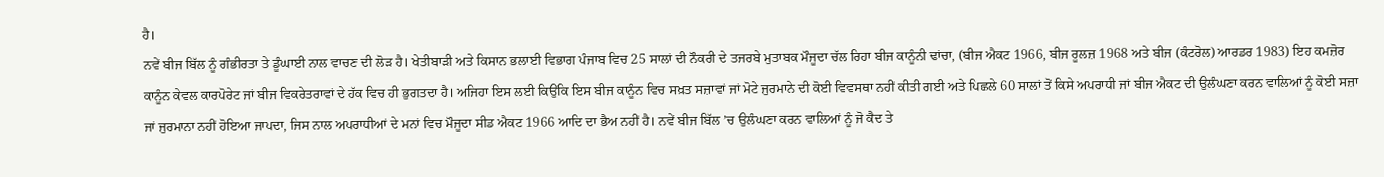ਹੈ।
ਨਵੇਂ ਬੀਜ ਬਿੱਲ ਨੂੰ ਗੰਭੀਰਤਾ ਤੇ ਡੂੰਘਾਈ ਨਾਲ ਵਾਚਣ ਦੀ ਲੋੜ ਹੈ। ਖੇਤੀਬਾੜੀ ਅਤੇ ਕਿਸਾਨ ਭਲਾਈ ਵਿਭਾਗ ਪੰਜਾਬ ਵਿਚ 25 ਸਾਲਾਂ ਦੀ ਨੌਕਰੀ ਦੇ ਤਜਰਬੇ ਮੁਤਾਬਕ ਮੌਜੂਦਾ ਚੱਲ ਰਿਹਾ ਬੀਜ ਕਾਨੂੰਨੀ ਢਾਂਚਾ, (ਬੀਜ ਐਕਟ 1966, ਬੀਜ ਰੂਲਜ਼ 1968 ਅਤੇ ਬੀਜ (ਕੰਟਰੋਲ) ਆਰਡਰ 1983) ਇਹ ਕਮਜ਼ੋਰ ਕਾਨੂੰਨ ਕੇਵਲ ਕਾਰਪੋਰੇਟ ਜਾਂ ਬੀਜ ਵਿਕਰੇਤਰਾਵਾਂ ਦੇ ਹੱਕ ਵਿਚ ਹੀ ਭੁਗਤਦਾ ਹੈ। ਅਜਿਹਾ ਇਸ ਲਈ ਕਿਉਂਕਿ ਇਸ ਬੀਜ ਕਾਨੂੰਨ ਵਿਚ ਸਖ਼ਤ ਸਜ਼ਾਵਾਂ ਜਾਂ ਮੋਟੇ ਜੁਰਮਾਨੇ ਦੀ ਕੋਈ ਵਿਵਸਥਾ ਨਹੀਂ ਕੀਤੀ ਗਈ ਅਤੇ ਪਿਛਲੇ 60 ਸਾਲਾਂ ਤੋਂ ਕਿਸੇ ਅਪਰਾਧੀ ਜਾਂ ਬੀਜ ਐਕਟ ਦੀ ਉਲੰਘਣਾ ਕਰਨ ਵਾਲਿਆਂ ਨੂੰ ਕੋਈ ਸਜ਼ਾ ਜਾਂ ਜੁਰਮਾਨਾ ਨਹੀਂ ਹੋਇਆ ਜਾਪਦਾ, ਜਿਸ ਨਾਲ ਅਪਰਾਧੀਆਂ ਦੇ ਮਨਾਂ ਵਿਚ ਮੌਜੂਦਾ ਸੀਡ ਐਕਟ 1966 ਆਦਿ ਦਾ ਭੈਅ ਨਹੀਂ ਹੈ। ਨਵੇਂ ਬੀਜ ਬਿੱਲ ’ਚ ਉਲੰਘਣਾ ਕਰਨ ਵਾਲਿਆਂ ਨੂੰ ਜੋ ਕੈਦ ਤੇ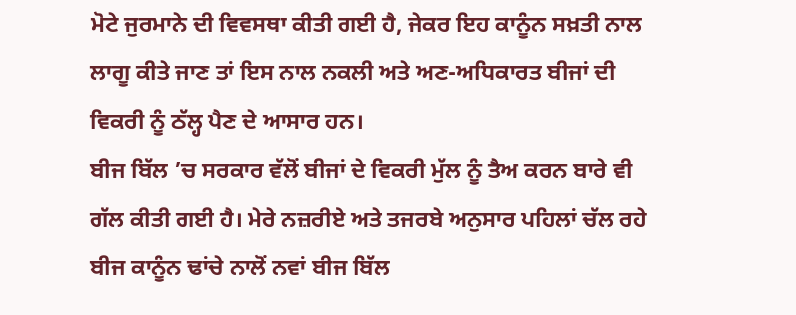ਮੋਟੇ ਜੁਰਮਾਨੇ ਦੀ ਵਿਵਸਥਾ ਕੀਤੀ ਗਈ ਹੈ, ਜੇਕਰ ਇਹ ਕਾਨੂੰਨ ਸਖ਼ਤੀ ਨਾਲ ਲਾਗੂ ਕੀਤੇ ਜਾਣ ਤਾਂ ਇਸ ਨਾਲ ਨਕਲੀ ਅਤੇ ਅਣ-ਅਧਿਕਾਰਤ ਬੀਜਾਂ ਦੀ ਵਿਕਰੀ ਨੂੰ ਠੱਲ੍ਹ ਪੈਣ ਦੇ ਆਸਾਰ ਹਨ।
ਬੀਜ ਬਿੱਲ ’ਚ ਸਰਕਾਰ ਵੱਲੋਂ ਬੀਜਾਂ ਦੇ ਵਿਕਰੀ ਮੁੱਲ ਨੂੰ ਤੈਅ ਕਰਨ ਬਾਰੇ ਵੀ ਗੱਲ ਕੀਤੀ ਗਈ ਹੈ। ਮੇਰੇ ਨਜ਼ਰੀਏ ਅਤੇ ਤਜਰਬੇ ਅਨੁਸਾਰ ਪਹਿਲਾਂ ਚੱਲ ਰਹੇ ਬੀਜ ਕਾਨੂੰਨ ਢਾਂਚੇ ਨਾਲੋਂ ਨਵਾਂ ਬੀਜ ਬਿੱਲ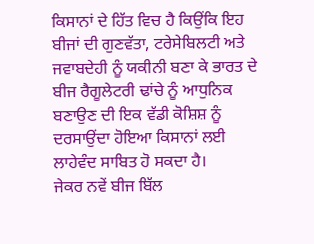ਕਿਸਾਨਾਂ ਦੇ ਹਿੱਤ ਵਿਚ ਹੈ ਕਿਉਂਕਿ ਇਹ ਬੀਜਾਂ ਦੀ ਗੁਣਵੱਤਾ, ਟਰੇਸੇਬਿਲਟੀ ਅਤੇ ਜਵਾਬਦੇਹੀ ਨੂੰ ਯਕੀਨੀ ਬਣਾ ਕੇ ਭਾਰਤ ਦੇ ਬੀਜ ਰੈਗੂਲੇਟਰੀ ਢਾਂਚੇ ਨੂੰ ਆਧੁਨਿਕ ਬਣਾਉਣ ਦੀ ਇਕ ਵੱਡੀ ਕੋਸ਼ਿਸ਼ ਨੂੰ ਦਰਸਾਉਂਦਾ ਹੋਇਆ ਕਿਸਾਨਾਂ ਲਈ ਲਾਹੇਵੰਦ ਸਾਬਿਤ ਹੋ ਸਕਦਾ ਹੈ।
ਜੇਕਰ ਨਵੇਂ ਬੀਜ ਬਿੱਲ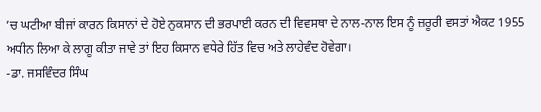’ਚ ਘਟੀਆ ਬੀਜਾਂ ਕਾਰਨ ਕਿਸਾਨਾਂ ਦੇ ਹੋਏ ਨੁਕਸਾਨ ਦੀ ਭਰਪਾਈ ਕਰਨ ਦੀ ਵਿਵਸਥਾ ਦੇ ਨਾਲ-ਨਾਲ ਇਸ ਨੂੰ ਜ਼ਰੂਰੀ ਵਸਤਾਂ ਐਕਟ 1955 ਅਧੀਨ ਲਿਆ ਕੇ ਲਾਗੂ ਕੀਤਾ ਜਾਵੇ ਤਾਂ ਇਹ ਕਿਸਾਨ ਵਧੇਰੇ ਹਿੱਤ ਵਿਚ ਅਤੇ ਲਾਹੇਵੰਦ ਹੋਵੇਗਾ।
-ਡਾ. ਜਸਵਿੰਦਰ ਸਿੰਘ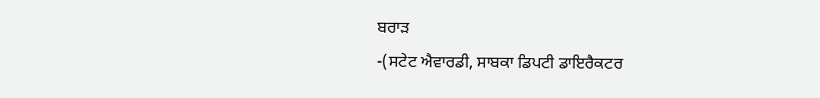ਬਰਾੜ
-(ਸਟੇਟ ਐਵਾਰਡੀ, ਸਾਬਕਾ ਡਿਪਟੀ ਡਾਇਰੈਕਟਰ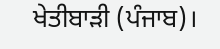ਖੇਤੀਬਾੜੀ (ਪੰਜਾਬ)।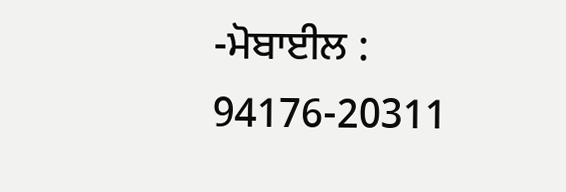-ਮੋਬਾਈਲ : 94176-20311